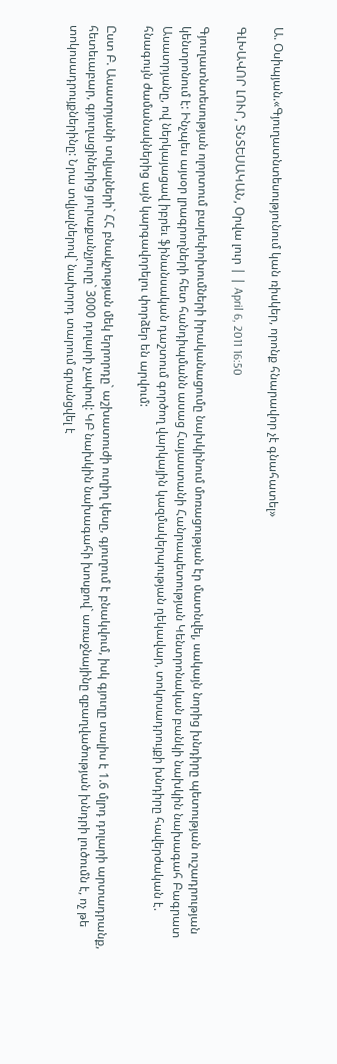Ա. Օսիպյան.«Գյուղատնտեսությունում կան ռիսկեր, որոնք հնարավոր չէ գնահատել»

ԳԼԽԱՎՈՐ ԼՈՒՐ, ՏՆՏԵՍԱԿԱՆ, Օրվա լուր | | April 6, 2011 16:50

Գյուղատնտեսության ոլորտում բարեփոխումների իրականացումը նախկինում մոռացության էր մատնվել, սակայն նորից խնդիրը պետության ուշադրության կենտրոնում է: Ինչպես այսօր լրագրողների հետ հանդիպմանն ասաց Հայաստանի Հանրապետության Կենտրոնական բանկի նախկին նախագահ Բագրատ Ասատրյանը, ով ներկայացավ իբրեւ ֆինանսական դաշտում գործող վարկային կազմակերպության ղեկավար, տոկոսադրույքի խնդիրը հավերժական է. հնագույն ժամանակներից այն կարգավորելու փորձեր են արվում:

Ըստ Բ. Ասատրյանի տվյալների` ՀՀ բնակչության մեկ երրորդը` աշխատուժի ուղիղ կեսը, գյուղում է բնակվում, իսկ գյուղը տալիս է 1.6 մլրդ դոլարի արտադրանք, հետեւաբար, գյուղացիներից յուրաքանչյուրը` 3000 դոլարի չափով: ԿԲ նախկին նախագահի խոսքով` առաջնայինը զբաղվածության խնդրի լուծումն է, ոչ թե տոկոսադրույքներինը: Նրա տվյալներով` նախորդ տարում գրանցվել է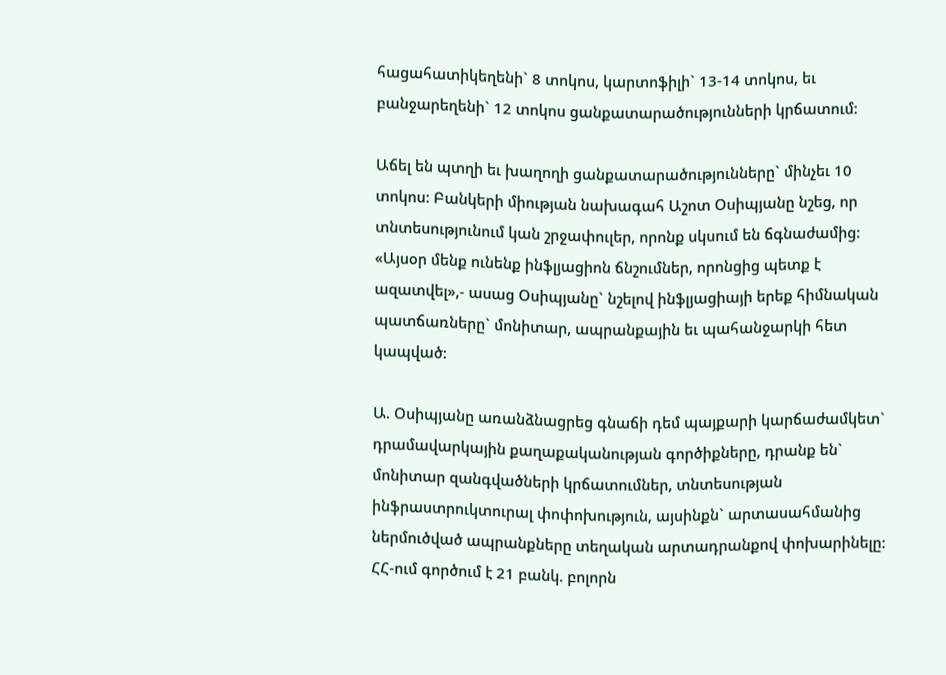հացահատիկեղենի` 8 տոկոս, կարտոֆիլի` 13-14 տոկոս, եւ բանջարեղենի` 12 տոկոս ցանքատարածությունների կրճատում:

Աճել են պտղի եւ խաղողի ցանքատարածությունները` մինչեւ 10 տոկոս: Բանկերի միության նախագահ Աշոտ Օսիպյանը նշեց, որ տնտեսությունում կան շրջափուլեր, որոնք սկսում են ճգնաժամից: «Այսօր մենք ունենք ինֆլյացիոն ճնշումներ, որոնցից պետք է ազատվել»,- ասաց Օսիպյանը` նշելով ինֆլյացիայի երեք հիմնական պատճառները` մոնիտար, ապրանքային եւ պահանջարկի հետ կապված:

Ա. Օսիպյանը առանձնացրեց գնաճի դեմ պայքարի կարճաժամկետ` դրամավարկային քաղաքականության գործիքները, դրանք են` մոնիտար զանգվածների կրճատումներ, տնտեսության ինֆրաստրուկտուրալ փոփոխություն, այսինքն` արտասահմանից ներմուծված ապրանքները տեղական արտադրանքով փոխարինելը: ՀՀ-ում գործում է 21 բանկ. բոլորն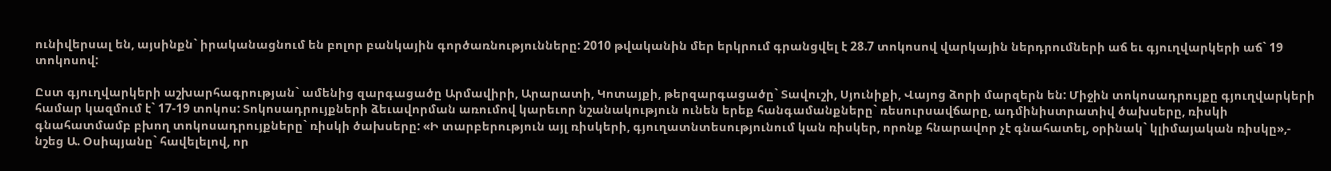ունիվերսալ են, այսինքն` իրականացնում են բոլոր բանկային գործառնությունները: 2010 թվականին մեր երկրում գրանցվել է 28.7 տոկոսով վարկային ներդրումների աճ եւ գյուղվարկերի աճ` 19 տոկոսով:

Ըստ գյուղվարկերի աշխարհագրության` ամենից զարգացածը Արմավիրի, Արարատի, Կոտայքի, թերզարգացածը` Տավուշի, Սյունիքի, Վայոց ձորի մարզերն են: Միջին տոկոսադրույքը գյուղվարկերի համար կազմում է` 17-19 տոկոս: Տոկոսադրույքների ձեւավորման առումով կարեւոր նշանակություն ունեն երեք հանգամանքները` ռեսուրսավճարը, ադմինիստրատիվ ծախսերը, ռիսկի գնահատմամբ բխող տոկոսադրույքները` ռիսկի ծախսերը: «Ի տարբերություն այլ ռիսկերի, գյուղատնտեսությունում կան ռիսկեր, որոնք հնարավոր չէ գնահատել, օրինակ` կլիմայական ռիսկը»,- նշեց Ա. Օսիպյանը` հավելելով, որ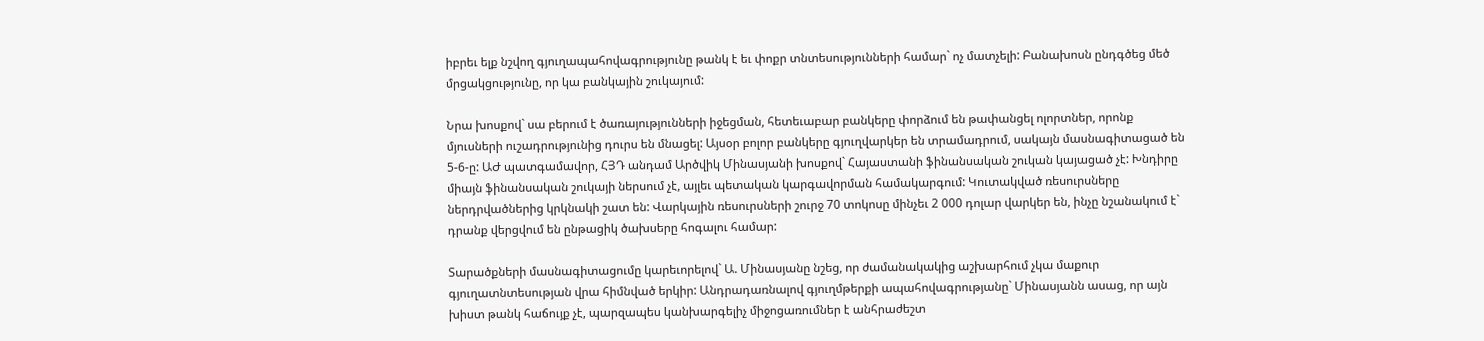իբրեւ ելք նշվող գյուղապահովագրությունը թանկ է եւ փոքր տնտեսությունների համար` ոչ մատչելի: Բանախոսն ընդգծեց մեծ մրցակցությունը, որ կա բանկային շուկայում:

Նրա խոսքով` սա բերում է ծառայությունների իջեցման, հետեւաբար բանկերը փորձում են թափանցել ոլորտներ, որոնք մյուսների ուշադրությունից դուրս են մնացել: Այսօր բոլոր բանկերը գյուղվարկեր են տրամադրում, սակայն մասնագիտացած են 5-6-ը: ԱԺ պատգամավոր, ՀՅԴ անդամ Արծվիկ Մինասյանի խոսքով` Հայաստանի ֆինանսական շուկան կայացած չէ: Խնդիրը միայն ֆինանսական շուկայի ներսում չէ, այլեւ պետական կարգավորման համակարգում: Կուտակված ռեսուրսները ներդրվածներից կրկնակի շատ են: Վարկային ռեսուրսների շուրջ 70 տոկոսը մինչեւ 2 000 դոլար վարկեր են, ինչը նշանակում է` դրանք վերցվում են ընթացիկ ծախսերը հոգալու համար:

Տարածքների մասնագիտացումը կարեւորելով` Ա. Մինասյանը նշեց, որ ժամանակակից աշխարհում չկա մաքուր գյուղատնտեսության վրա հիմնված երկիր: Անդրադառնալով գյուղմթերքի ապահովագրությանը` Մինասյանն ասաց, որ այն խիստ թանկ հաճույք չէ, պարզապես կանխարգելիչ միջոցառումներ է անհրաժեշտ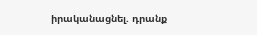իրականացնել. դրանք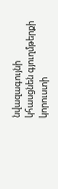նվազագույնի կհասցնեն գյուղմթերքի կորուստի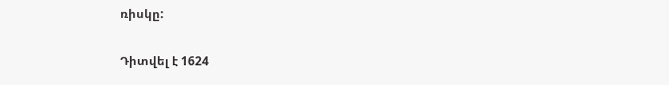ռիսկը:

Դիտվել է 1624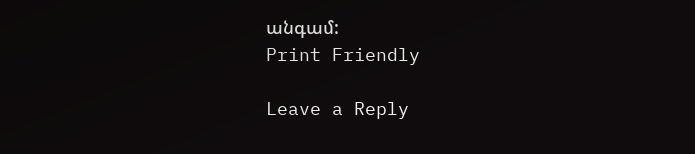անգամ:
Print Friendly

Leave a Reply